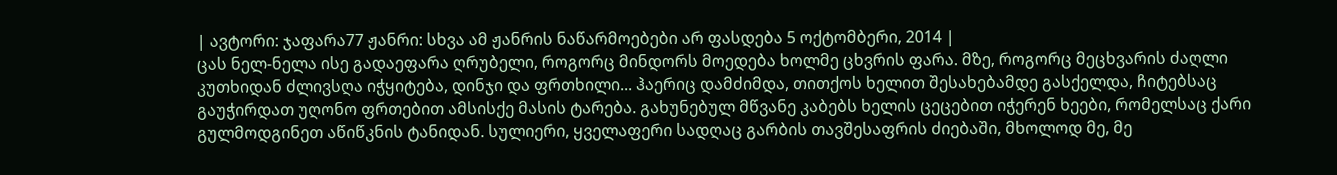| ავტორი: ჯაფარა77 ჟანრი: სხვა ამ ჟანრის ნაწარმოებები არ ფასდება 5 ოქტომბერი, 2014 |
ცას ნელ-ნელა ისე გადაეფარა ღრუბელი, როგორც მინდორს მოედება ხოლმე ცხვრის ფარა. მზე, როგორც მეცხვარის ძაღლი კუთხიდან ძლივსღა იჭყიტება, დინჯი და ფრთხილი... ჰაერიც დამძიმდა, თითქოს ხელით შესახებამდე გასქელდა, ჩიტებსაც გაუჭირდათ უღონო ფრთებით ამსისქე მასის ტარება. გახუნებულ მწვანე კაბებს ხელის ცეცებით იჭერენ ხეები, რომელსაც ქარი გულმოდგინეთ აწიწკნის ტანიდან. სულიერი, ყველაფერი სადღაც გარბის თავშესაფრის ძიებაში, მხოლოდ მე, მე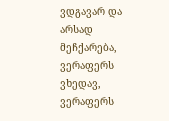ვდგავარ და არსად მეჩქარება, ვერაფერს ვხედავ, ვერაფერს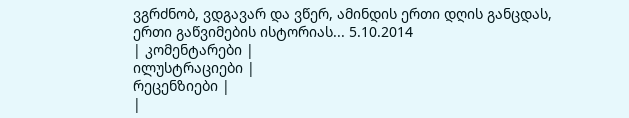ვგრძნობ, ვდგავარ და ვწერ, ამინდის ერთი დღის განცდას, ერთი გაწვიმების ისტორიას... 5.10.2014
| კომენტარები |
ილუსტრაციები |
რეცენზიები |
|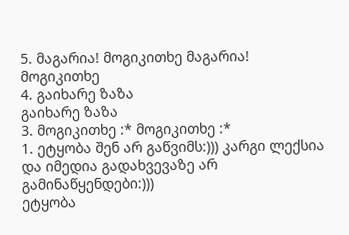5. მაგარია! მოგიკითხე მაგარია! მოგიკითხე
4. გაიხარე ზაზა
გაიხარე ზაზა
3. მოგიკითხე :* მოგიკითხე :*
1. ეტყობა შენ არ გაწვიმს:))) კარგი ლექსია და იმედია გადახვევაზე არ გამინაწყენდები:)))
ეტყობა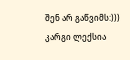შენ არ გაწვიმს:))) კარგი ლექსია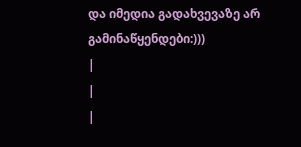და იმედია გადახვევაზე არ გამინაწყენდები:)))
|
|
|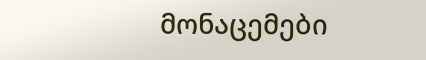მონაცემები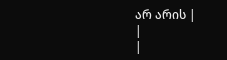არ არის |
|
|